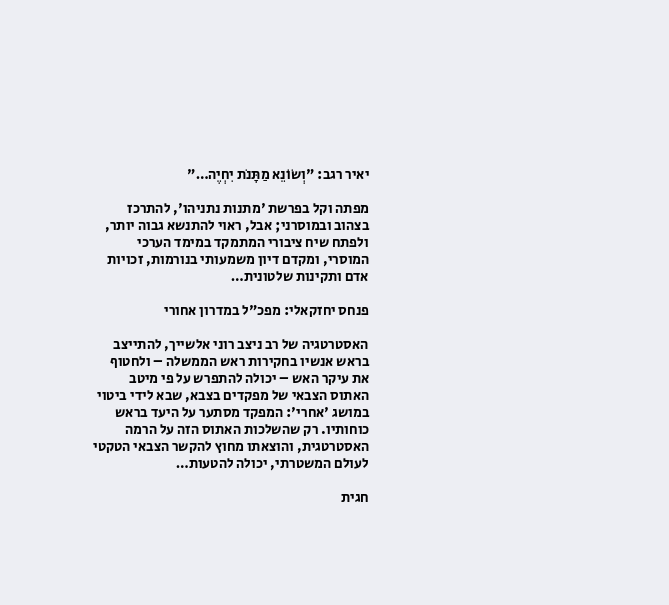יאיר רגב: "וְשׂוֹנֵא מַתָּנֹת יִחְיֶה…"

מפתה וקל בפרשת 'מתנות נתניהו', להתרכז בצהוב ובמוסרני; אבל, ראוי להתנשא גבוה יותר, ולפתח שיח ציבורי המתמקד במימד הערכי המוסרי, ומקדם דיון משמעותי בנורמות, זכויות אדם ותקינות שלטונית…

פנחס יחזקאלי: מפכ"ל במדרון אחורי

האסטרטגיה של רב ניצב רוני אלשייך, להתייצב בראש אנשיו בחקירות ראש הממשלה – ולחטוף את עיקר האש – יכולה להתפרש על פי מיטב האתוס הצבאי של מפקדים בצבא, שבא לידי ביטוי במושג 'אחרי': המפקד מסתער על היעד בראש כוחותיו. רק שהשלכות האתוס הזה על הרמה האסטרטגית, והוצאתו מחוץ להקשר הצבאי הטקטי לעולם המשטרתי, יכולה להטעות…

חגית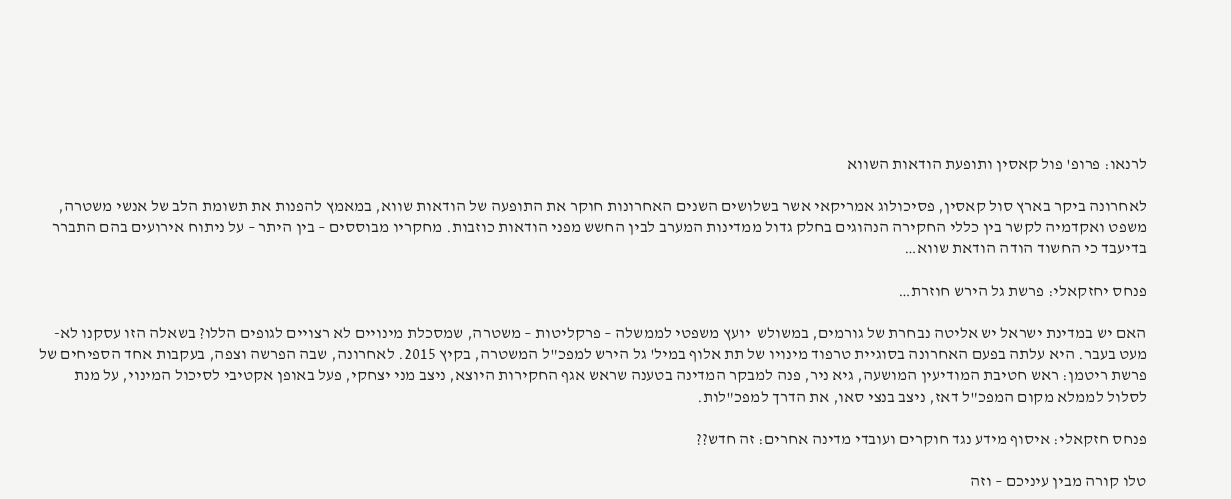לרנאו: פרופ' פול קאסין ותופעת הודאות השווא

לאחרונה ביקר בארץ סול קאסין, פסיכולוג אמריקאי אשר בשלושים השנים האחרונות חוקר את התופעה של הודאות שווא, במאמץ להפנות את תשומת הלב של אנשי משטרה, משפט ואקדמיה לקשר בין כללי החקירה הנהוגים בחלק גדול ממדינות המערב לבין החשש מפני הודאות כוזבות. מחקריו מבוססים – בין היתר – על ניתוח אירועים בהם התברר בדיעבד כי החשוד הודה הודאת שווא…

פנחס יחזקאלי: פרשת גל הירש חוזרת…

האם יש במדינת ישראל יש אליטה נבחרת של גורמים, במשולש  יועץ משפטי לממשלה – פרקליטות – משטרה, שמסכלת מינויים לא רצויים לגופים הללו? בשאלה הזו עסקנו לא-מעט בעבר. היא עלתה בפעם האחרונה בסוגיית טרפוד מינויו של תת אלוף במיל' גל הירש למפכ"ל המשטרה, בקיץ 2015. לאחרונה, שבה הפרשה וצפה, בעקבות אחד הספיחים של פרשת ריטמן: ראש חטיבת המודיעין המושעה, גיא ניר, פנה למבקר המדינה בטענה שראש אגף החקירות היוצא, ניצב מני יצחקי, פעל באופן אקטיבי לסיכול המינוי, על מנת לסלול לממלא מקום המפכ"ל דאז, ניצב בנצי סאו, את הדרך למפכ"לות.

פנחס חזקאלי: איסוף מידע נגד חוקרים ועובדי מדינה אחרים: זה חדש??

טלו קורה מבין עיניכם – וזה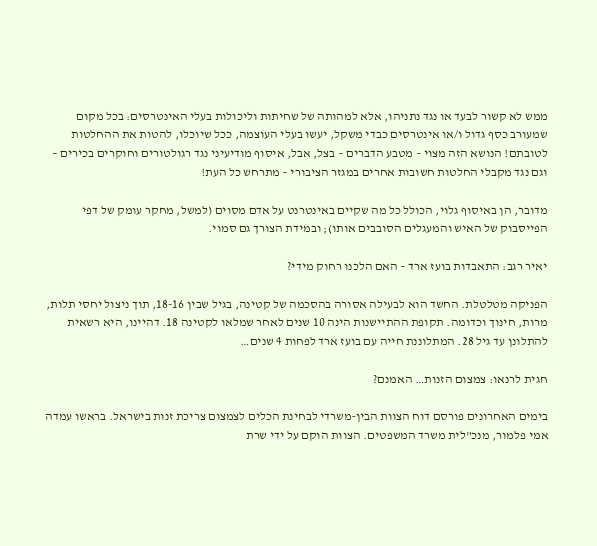ממש לא קשור לבעד או נגד נתניהו, אלא למהותה של שחיתות וליכולות בעלי האינטרסים: בכל מקום שמעורב כסף גדול ו/או אינטרסים כבדי משקל, יעשו בעלי העוצמה, ככל שיוכלו, להטות את ההחלטות לטובתם! הנושא הזה מצוי – מטבע הדברים – בצל, אבל, איסוף מודיעיני נגד רגולטורים וחוקרים בכירים – וגם נגד מקבלי החלטות חשובות אחרים במגזר הציבורי – מתרחש כל העת!

מדובר, הן באיסוף גלוי, הכולל כל מה שקיים באינטרנט על אדם מסוים (למשל, מחקר עומק של דפי הפייסבוק של האיש והמעגלים הסובבים אותו); ובמידת הצורך גם סמוי.

יאיר רגב: התאבדות בועז ארד – האם הלכנו רחוק מידי?

הפניקה מטלטלת. החשד הוא לבעילה אסורה בהסכמה של קטינה, בגיל שבין 18-16, תוך ניצול יחסי תלות, מרות, חינוך וכדומה. תקופת ההתיישנות הינה 10 שנים לאחר שמלאו לקטינה 18. דהיינו, היא רשאית להתלונן עד גיל 28. המתלוננת חייה עם בועז ארד לפחות 4 שנים…

חגית לרנאו: צמצום הזנות… האמנם?

בימים האחרונים פורסם דוח הצוות הבין‑משרדי לבחינת הכלים לצמצום צריכת זנות בישראל. בראשו עמדה אמי פלמור, מנכ"לית משרד המשפטים. הצוות הוקם על ידי שרת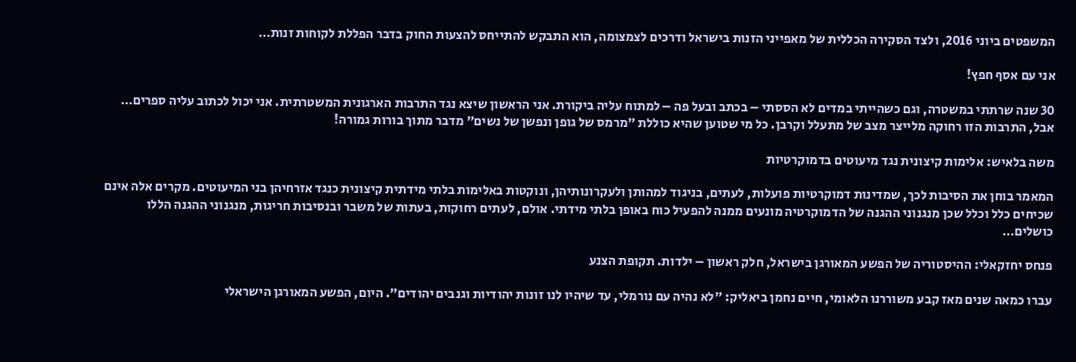המשפטים ביוני 2016, ולצד הסקירה הכללית של מאפייני הזנות בישראל ודרכים לצמצומה, הוא התבקש להתייחס להצעות החוק בדבר הפללת לקוחות זנות…

אני עם אסף חפץ!

30 שנה שרתתי במשטרה, וגם כשהייתי במדים לא הססתי – בכתב ובעל פה – למתוח עליה ביקורת. אני הראשון שיצא נגד התרבות הארגונית המשטרתית. אני יכול לכתוב עליה ספרים… אבל, התרבות הזו רחוקה מלייצר מצב של מתעלל וקרבן. כל מי שטוען שהיא כוללת "מרמס של גופן ונפשן של נשים" מדבר מתוך בורות גמורה!

משה בלאיש: אלימות קיצונית נגד מיעוטים בדמוקרטיות

המאמר בוחן את הסיבות לכך, שמדינות דמוקרטיות פועלות, לעתים, בניגוד למהותן ולעקרונותיהן, ונוקטות באלימות בלתי מידתית קיצונית כנגד אזרחיהן בני המיעוטים. מקרים אלה אינם שכיחים כלל וכלל שכן מנגנוני ההגנה של הדמוקרטיה מונעים ממנה להפעיל כוח באופן בלתי מידתי. אולם, לעתים רחוקות, בעתות של משבר ובנסיבות חריגות, מנגנוני ההגנה הללו כושלים…

פנחס יחזקאלי: ההיסטוריה של הפשע המאורגן בישראל, חלק ראשון – ילדות. תקופת הצנע

עברו כמאה שנים מאז קבע משוררנו הלאומי, חיים נחמן ביאליק: "לא נהיה עם נורמלי, עד שיהיו לנו זונות יהודיות וגנבים יהודים". היום, הפשע המאורגן הישראלי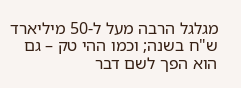מגלגל הרבה מעל ל-50 מיליארד ש"ח בשנה; וכמו ההי טק – גם הוא הפך לשם דבר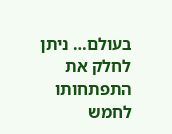בעולם… ניתן לחלק את התפתחותו לחמש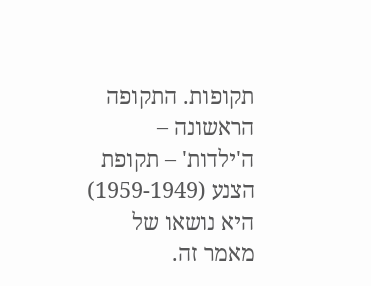תקופות. התקופה הראשונה – ה'ילדות' – תקופת הצנע (1959-1949) היא נושאו של מאמר זה.